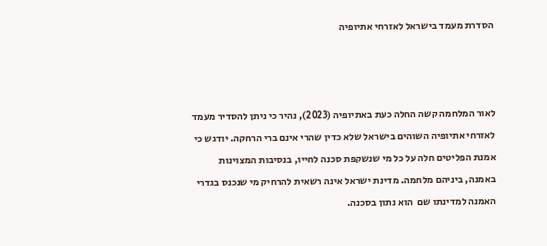הסדרת מעמד בישראל לאזרחי אתיופיה



לאור המלחמה קשה החלה כעת באתיופיה (2023), נהיר כי ניתן להסדיר מעמד לאזרחי אתיופיה השוהים בישראל שלא כדין שהרי אינם ברי הרחקה. יודגש כי אמנת הפליטים חלה על כל מי שנשקפת סכנה לחייו, בנסיבות המצוינות באמנה, ביניהם מלחמה. מדינת ישראל אינה רשאית להרחיק מי שנכנס בגדרי האמנה למדינתו שם  הוא נתון בסכנה.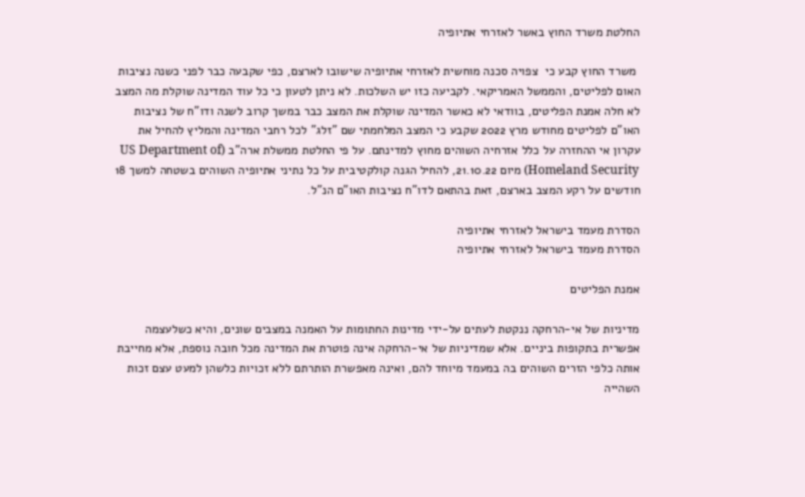החלטת משרד החוץ באשר לאזרחי אתיופיה

 משרד החוץ קבע כי  צפויה סכנה מוחשית לאזרחי אתיופיה שישובו לארצם, כפי שקבעה כבר לפני כשנה נציבות האום לפליטים, והממשל האמריקאי. לקביעה כזו יש השלכות. לא ניתן לטעון כי כל עוד המדינה שוקלת מה המצב לא חלה אמנת הפליטים, בוודאי לא כאשר המדינה שוקלת את המצב כבר במשך קרוב לשנה ודו"ח של נציבות האו"ם לפליטים מחודש מרץ 2022 שקבע כי המצב המלחמתי שם "זלג" לכל רחבי המדינה והמליץ להחיל את עקרון אי ההחזרה על כלל אזרחיה השוהים מחוץ למדינתם. על פי החלטת ממשלת ארה"ב (US Department of Homeland Security) מיום 21.10.22, להחיל הגנה קולקטיבית על כל נתיני אתיופיה השוהים בשטחה למשך 18 חודשים על רקע המצב בארצם, זאת בהתאם לדו"ח נציבות האו"ם הנ"ל.

הסדרת מעמד בישראל לאזרחי אתיופיה
הסדרת מעמד בישראל לאזרחי אתיופיה

אמנת הפליטים

מדיניות של אי-הרחקה ננקטת לעתים על-ידי מדינות החתומות על האמנה במצבים שונים, והיא כשלעצמה אפשרית בתקופות ביניים. אלא שמדיניות של אי-הרחקה אינה פוטרת את המדינה מכל חובה נוספת, אלא מחייבת אותה כלפי הזרים השוהים בה במעמד מיוחד להם, ואינה מאפשרת הותרתם ללא זכויות כלשהן למעט עצם זכות השהייה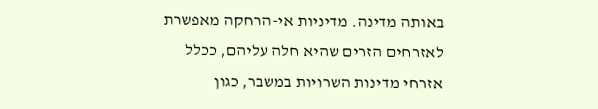באותה מדינה. מדיניות אי-הרחקה מאפשרת לאזרחים הזרים שהיא חלה עליהם, ככלל אזרחי מדינות השרויות במשבר, כגון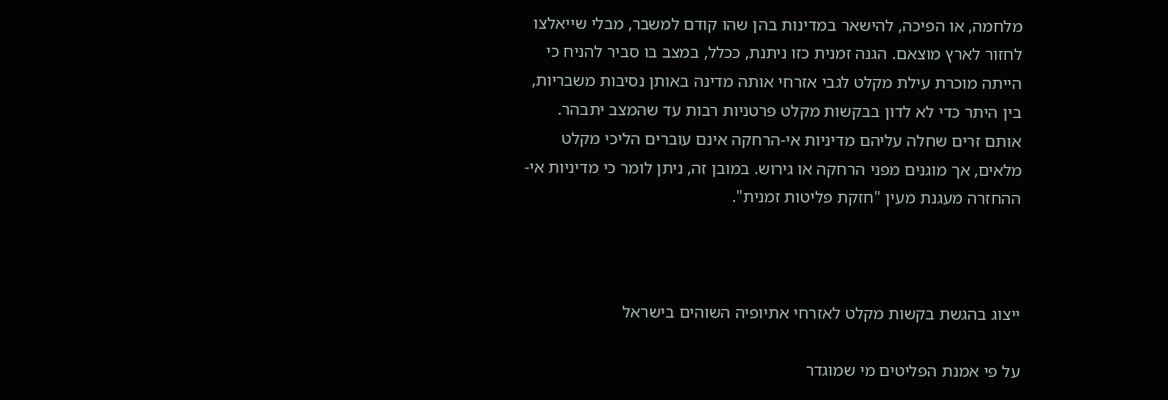מלחמה, או הפיכה, להישאר במדינות בהן שהו קודם למשבר, מבלי שייאלצו לחזור לארץ מוצאם. הגנה זמנית כזו ניתנת, ככלל, במצב בו סביר להניח כי הייתה מוכרת עילת מקלט לגבי אזרחי אותה מדינה באותן נסיבות משבריות, בין היתר כדי לא לדון בבקשות מקלט פרטניות רבות עד שהמצב יתבהר. אותם זרים שחלה עליהם מדיניות אי-הרחקה אינם עוברים הליכי מקלט מלאים, אך מוגנים מפני הרחקה או גירוש. במובן זה, ניתן לומר כי מדיניות אי-ההחזרה מעגנת מעין "חזקת פליטות זמנית".



ייצוג בהגשת בקשות מקלט לאזרחי אתיופיה השוהים בישראל

על פי אמנת הפליטים מי שמוגדר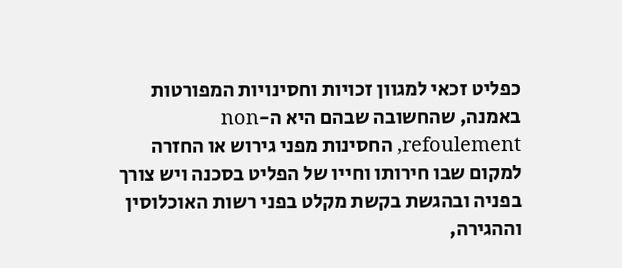כפליט זכאי למגוון זכויות וחסינויות המפורטות באמנה, שהחשובה שבהם היא ה-non refoulement, החסינות מפני גירוש או החזרה למקום שבו חירותו וחייו של הפליט בסכנה ויש צורך בפניה ובהגשת בקשת מקלט בפני רשות האוכלוסין וההגירה,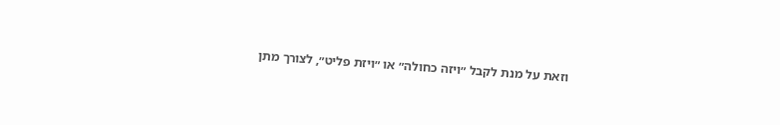וזאת על מנת לקבל ״ויזה כחולה״ או ״ויזת פליט״, לצורך מתן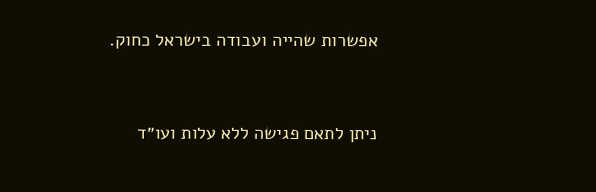אפשרות שהייה ועבודה בישראל כחוק.



ניתן לתאם פגישה ללא עלות ועו״ד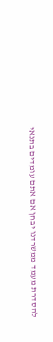להסדרת מעמד ממשרדנו יבחן אם אתם עומדים בתנאי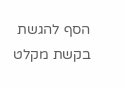הסף להגשת בקשת מקלט